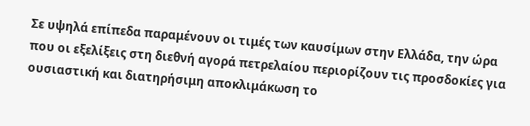Σε υψηλά επίπεδα παραμένουν οι τιμές των καυσίμων στην Ελλάδα, την ώρα που οι εξελίξεις στη διεθνή αγορά πετρελαίου περιορίζουν τις προσδοκίες για ουσιαστική και διατηρήσιμη αποκλιμάκωση το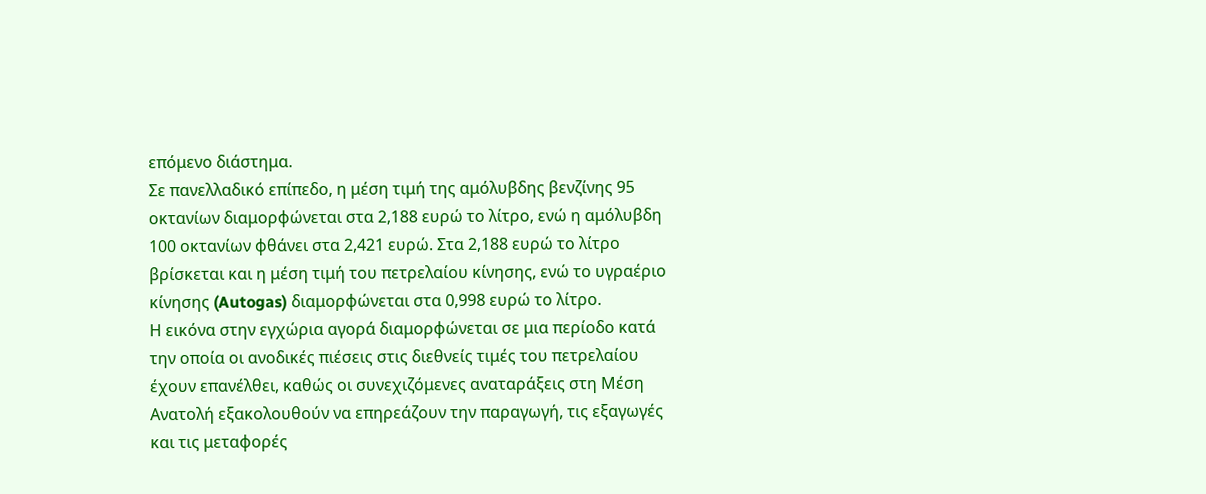επόμενο διάστημα.
Σε πανελλαδικό επίπεδο, η μέση τιμή της αμόλυβδης βενζίνης 95 οκτανίων διαμορφώνεται στα 2,188 ευρώ το λίτρο, ενώ η αμόλυβδη 100 οκτανίων φθάνει στα 2,421 ευρώ. Στα 2,188 ευρώ το λίτρο βρίσκεται και η μέση τιμή του πετρελαίου κίνησης, ενώ το υγραέριο κίνησης (Autogas) διαμορφώνεται στα 0,998 ευρώ το λίτρο.
Η εικόνα στην εγχώρια αγορά διαμορφώνεται σε μια περίοδο κατά την οποία οι ανοδικές πιέσεις στις διεθνείς τιμές του πετρελαίου έχουν επανέλθει, καθώς οι συνεχιζόμενες αναταράξεις στη Μέση Ανατολή εξακολουθούν να επηρεάζουν την παραγωγή, τις εξαγωγές και τις μεταφορές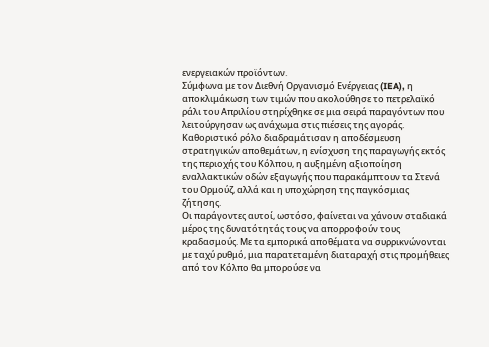ενεργειακών προϊόντων.
Σύμφωνα με τον Διεθνή Οργανισμό Ενέργειας (IEA), η αποκλιμάκωση των τιμών που ακολούθησε το πετρελαϊκό ράλι του Απριλίου στηρίχθηκε σε μια σειρά παραγόντων που λειτούργησαν ως ανάχωμα στις πιέσεις της αγοράς. Καθοριστικό ρόλο διαδραμάτισαν η αποδέσμευση στρατηγικών αποθεμάτων, η ενίσχυση της παραγωγής εκτός της περιοχής του Κόλπου, η αυξημένη αξιοποίηση εναλλακτικών οδών εξαγωγής που παρακάμπτουν τα Στενά του Ορμούζ, αλλά και η υποχώρηση της παγκόσμιας ζήτησης.
Οι παράγοντες αυτοί, ωστόσο, φαίνεται να χάνουν σταδιακά μέρος της δυνατότητάς τους να απορροφούν τους κραδασμούς. Με τα εμπορικά αποθέματα να συρρικνώνονται με ταχύ ρυθμό, μια παρατεταμένη διαταραχή στις προμήθειες από τον Κόλπο θα μπορούσε να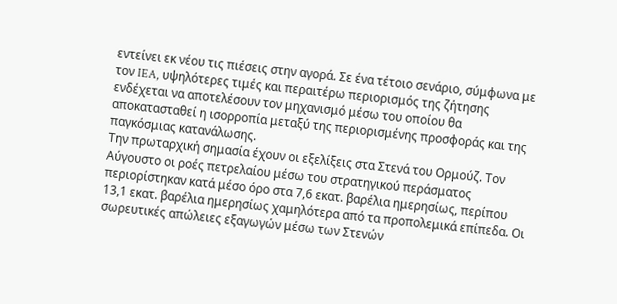εντείνει εκ νέου τις πιέσεις στην αγορά. Σε ένα τέτοιο σενάριο, σύμφωνα με τον IEA, υψηλότερες τιμές και περαιτέρω περιορισμός της ζήτησης ενδέχεται να αποτελέσουν τον μηχανισμό μέσω του οποίου θα αποκατασταθεί η ισορροπία μεταξύ της περιορισμένης προσφοράς και της παγκόσμιας κατανάλωσης.
Την πρωταρχική σημασία έχουν οι εξελίξεις στα Στενά του Ορμούζ. Τον Αύγουστο οι ροές πετρελαίου μέσω του στρατηγικού περάσματος περιορίστηκαν κατά μέσο όρο στα 7,6 εκατ. βαρέλια ημερησίως, περίπου 13,1 εκατ. βαρέλια ημερησίως χαμηλότερα από τα προπολεμικά επίπεδα. Οι σωρευτικές απώλειες εξαγωγών μέσω των Στενών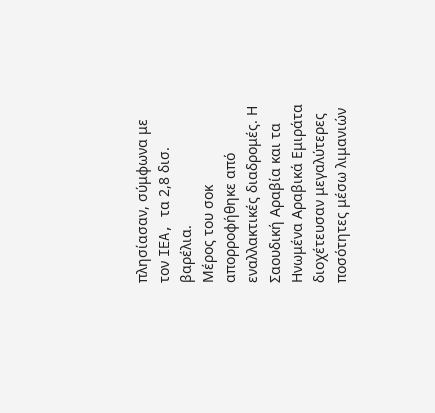πλησίασαν, σύμφωνα με τον IEA, τα 2,8 δισ. βαρέλια.
Μέρος του σοκ απορροφήθηκε από εναλλακτικές διαδρομές. Η Σαουδική Αραβία και τα Ηνωμένα Αραβικά Εμιράτα διοχέτευσαν μεγαλύτερες ποσότητες μέσω λιμανιών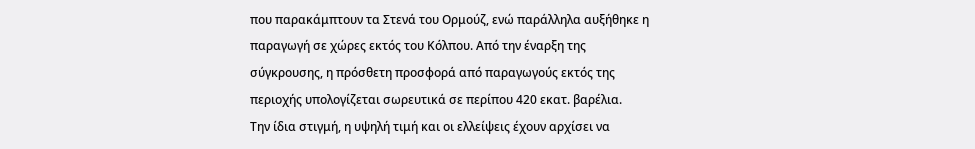που παρακάμπτουν τα Στενά του Ορμούζ, ενώ παράλληλα αυξήθηκε η παραγωγή σε χώρες εκτός του Κόλπου. Από την έναρξη της σύγκρουσης, η πρόσθετη προσφορά από παραγωγούς εκτός της περιοχής υπολογίζεται σωρευτικά σε περίπου 420 εκατ. βαρέλια.
Την ίδια στιγμή, η υψηλή τιμή και οι ελλείψεις έχουν αρχίσει να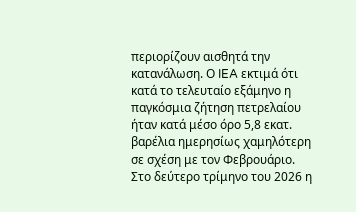περιορίζουν αισθητά την κατανάλωση. Ο IEA εκτιμά ότι κατά το τελευταίο εξάμηνο η παγκόσμια ζήτηση πετρελαίου ήταν κατά μέσο όρο 5,8 εκατ. βαρέλια ημερησίως χαμηλότερη σε σχέση με τον Φεβρουάριο. Στο δεύτερο τρίμηνο του 2026 η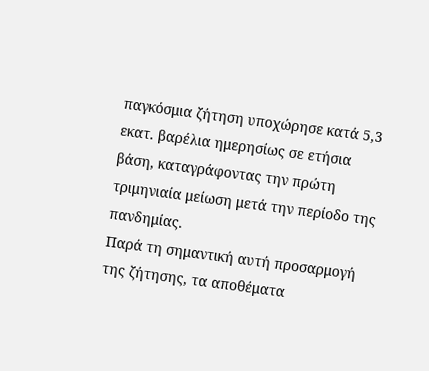παγκόσμια ζήτηση υποχώρησε κατά 5,3 εκατ. βαρέλια ημερησίως σε ετήσια βάση, καταγράφοντας την πρώτη τριμηνιαία μείωση μετά την περίοδο της πανδημίας.
Παρά τη σημαντική αυτή προσαρμογή της ζήτησης, τα αποθέματα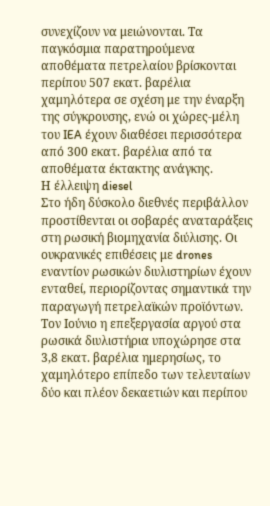συνεχίζουν να μειώνονται. Τα παγκόσμια παρατηρούμενα αποθέματα πετρελαίου βρίσκονται περίπου 507 εκατ. βαρέλια χαμηλότερα σε σχέση με την έναρξη της σύγκρουσης, ενώ οι χώρες-μέλη του IEA έχουν διαθέσει περισσότερα από 300 εκατ. βαρέλια από τα αποθέματα έκτακτης ανάγκης.
Η έλλειψη diesel
Στο ήδη δύσκολο διεθνές περιβάλλον προστίθενται οι σοβαρές αναταράξεις στη ρωσική βιομηχανία διύλισης. Οι ουκρανικές επιθέσεις με drones εναντίον ρωσικών διυλιστηρίων έχουν ενταθεί, περιορίζοντας σημαντικά την παραγωγή πετρελαϊκών προϊόντων.
Τον Ιούνιο η επεξεργασία αργού στα ρωσικά διυλιστήρια υποχώρησε στα 3,8 εκατ. βαρέλια ημερησίως, το χαμηλότερο επίπεδο των τελευταίων δύο και πλέον δεκαετιών και περίπου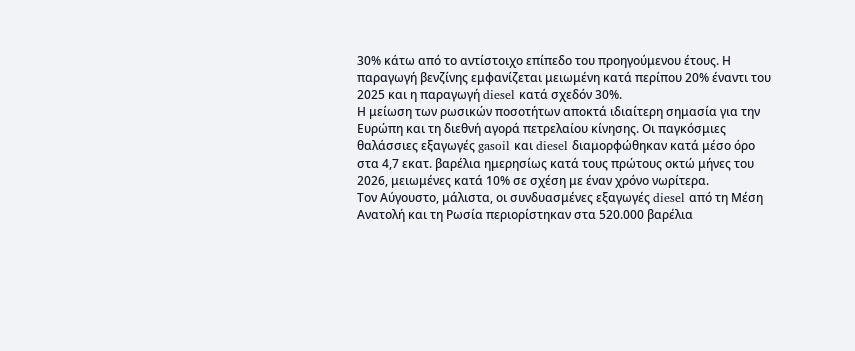30% κάτω από το αντίστοιχο επίπεδο του προηγούμενου έτους. Η παραγωγή βενζίνης εμφανίζεται μειωμένη κατά περίπου 20% έναντι του 2025 και η παραγωγή diesel κατά σχεδόν 30%.
Η μείωση των ρωσικών ποσοτήτων αποκτά ιδιαίτερη σημασία για την Ευρώπη και τη διεθνή αγορά πετρελαίου κίνησης. Οι παγκόσμιες θαλάσσιες εξαγωγές gasoil και diesel διαμορφώθηκαν κατά μέσο όρο στα 4,7 εκατ. βαρέλια ημερησίως κατά τους πρώτους οκτώ μήνες του 2026, μειωμένες κατά 10% σε σχέση με έναν χρόνο νωρίτερα.
Τον Αύγουστο, μάλιστα, οι συνδυασμένες εξαγωγές diesel από τη Μέση Ανατολή και τη Ρωσία περιορίστηκαν στα 520.000 βαρέλια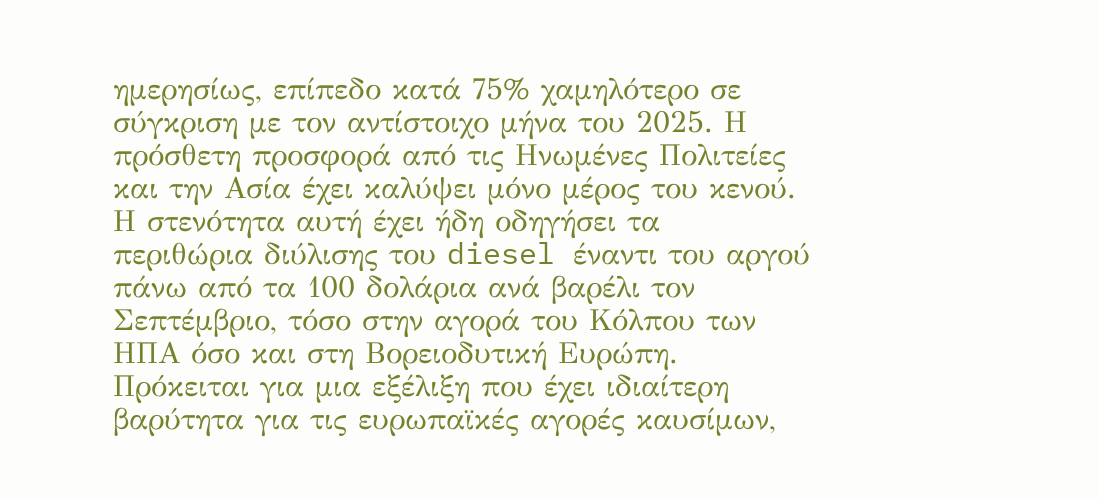ημερησίως, επίπεδο κατά 75% χαμηλότερο σε σύγκριση με τον αντίστοιχο μήνα του 2025. Η πρόσθετη προσφορά από τις Ηνωμένες Πολιτείες και την Ασία έχει καλύψει μόνο μέρος του κενού.
Η στενότητα αυτή έχει ήδη οδηγήσει τα περιθώρια διύλισης του diesel έναντι του αργού πάνω από τα 100 δολάρια ανά βαρέλι τον Σεπτέμβριο, τόσο στην αγορά του Κόλπου των ΗΠΑ όσο και στη Βορειοδυτική Ευρώπη. Πρόκειται για μια εξέλιξη που έχει ιδιαίτερη βαρύτητα για τις ευρωπαϊκές αγορές καυσίμων,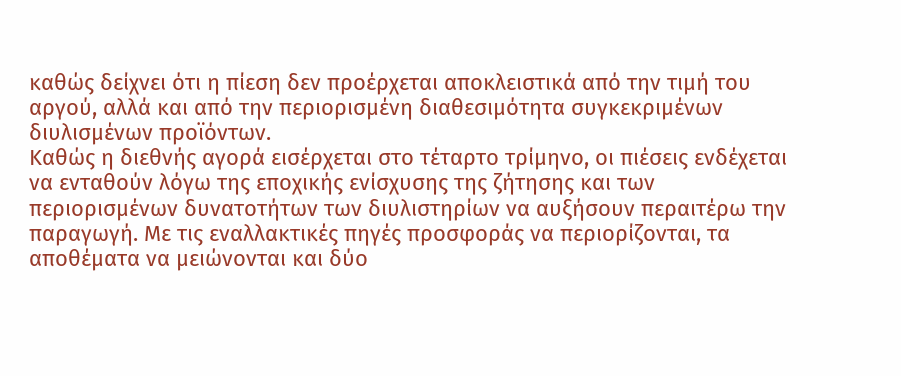καθώς δείχνει ότι η πίεση δεν προέρχεται αποκλειστικά από την τιμή του αργού, αλλά και από την περιορισμένη διαθεσιμότητα συγκεκριμένων διυλισμένων προϊόντων.
Καθώς η διεθνής αγορά εισέρχεται στο τέταρτο τρίμηνο, οι πιέσεις ενδέχεται να ενταθούν λόγω της εποχικής ενίσχυσης της ζήτησης και των περιορισμένων δυνατοτήτων των διυλιστηρίων να αυξήσουν περαιτέρω την παραγωγή. Με τις εναλλακτικές πηγές προσφοράς να περιορίζονται, τα αποθέματα να μειώνονται και δύο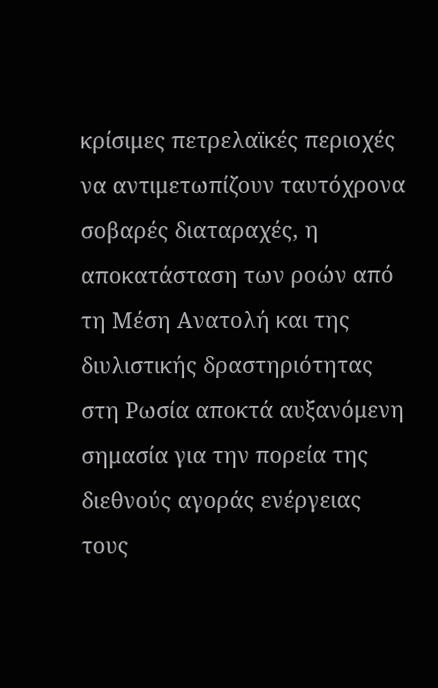κρίσιμες πετρελαϊκές περιοχές να αντιμετωπίζουν ταυτόχρονα σοβαρές διαταραχές, η αποκατάσταση των ροών από τη Μέση Ανατολή και της διυλιστικής δραστηριότητας στη Ρωσία αποκτά αυξανόμενη σημασία για την πορεία της διεθνούς αγοράς ενέργειας τους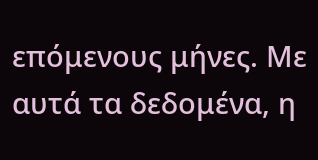επόμενους μήνες. Με αυτά τα δεδομένα, η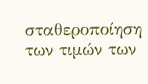σταθεροποίηση των τιμών των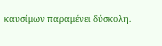καυσίμων παραμένει δύσκολη.